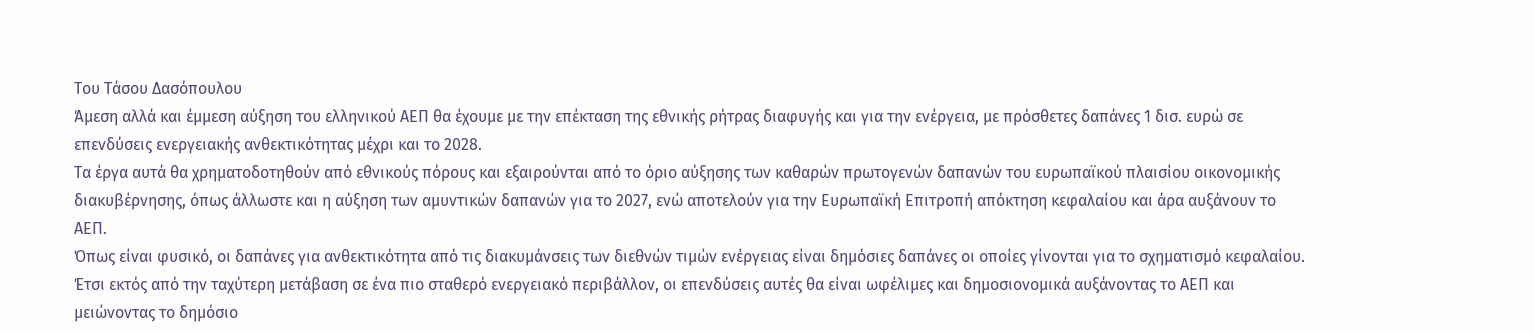Του Τάσου Δασόπουλου
Άμεση αλλά και έμμεση αύξηση του ελληνικού ΑΕΠ θα έχουμε με την επέκταση της εθνικής ρήτρας διαφυγής και για την ενέργεια, με πρόσθετες δαπάνες 1 δισ. ευρώ σε επενδύσεις ενεργειακής ανθεκτικότητας μέχρι και το 2028.
Τα έργα αυτά θα χρηματοδοτηθούν από εθνικούς πόρους και εξαιρούνται από το όριο αύξησης των καθαρών πρωτογενών δαπανών του ευρωπαϊκού πλαισίου οικονομικής διακυβέρνησης, όπως άλλωστε και η αύξηση των αμυντικών δαπανών για το 2027, ενώ αποτελούν για την Ευρωπαϊκή Επιτροπή απόκτηση κεφαλαίου και άρα αυξάνουν το ΑΕΠ.
Όπως είναι φυσικό, οι δαπάνες για ανθεκτικότητα από τις διακυμάνσεις των διεθνών τιμών ενέργειας είναι δημόσιες δαπάνες οι οποίες γίνονται για το σχηματισμό κεφαλαίου. Έτσι εκτός από την ταχύτερη μετάβαση σε ένα πιο σταθερό ενεργειακό περιβάλλον, οι επενδύσεις αυτές θα είναι ωφέλιμες και δημοσιονομικά αυξάνοντας το ΑΕΠ και μειώνοντας το δημόσιο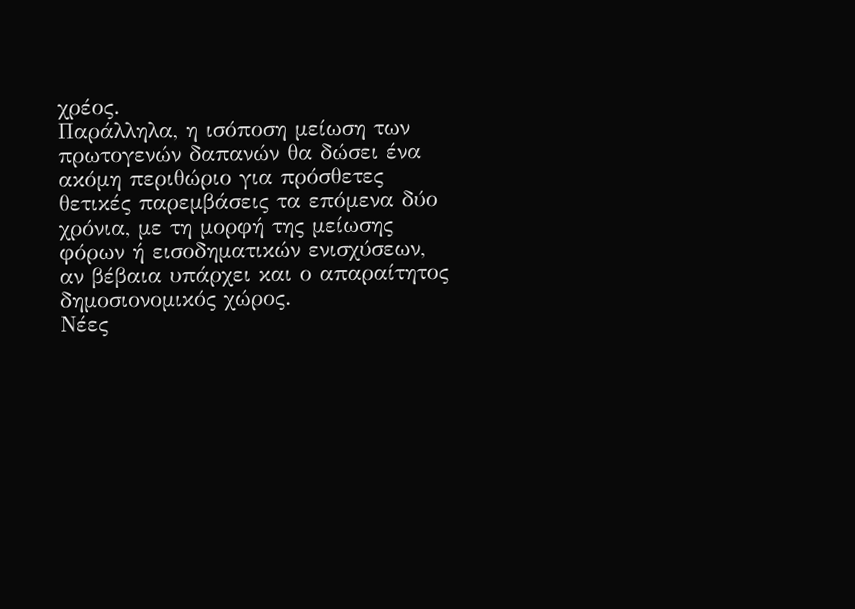χρέος.
Παράλληλα, η ισόποση μείωση των πρωτογενών δαπανών θα δώσει ένα ακόμη περιθώριο για πρόσθετες θετικές παρεμβάσεις τα επόμενα δύο χρόνια, με τη μορφή της μείωσης φόρων ή εισοδηματικών ενισχύσεων, αν βέβαια υπάρχει και ο απαραίτητος δημοσιονομικός χώρος.
Νέες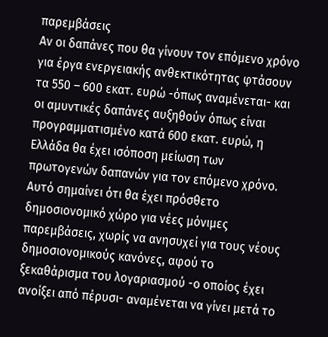παρεμβάσεις
Αν οι δαπάνες που θα γίνουν τον επόμενο χρόνο για έργα ενεργειακής ανθεκτικότητας φτάσουν τα 550 – 600 εκατ. ευρώ -όπως αναμένεται- και οι αμυντικές δαπάνες αυξηθούν όπως είναι προγραμματισμένο κατά 600 εκατ. ευρώ, η Ελλάδα θα έχει ισόποση μείωση των πρωτογενών δαπανών για τον επόμενο χρόνο. Αυτό σημαίνει ότι θα έχει πρόσθετο δημοσιονομικό χώρο για νέες μόνιμες παρεμβάσεις, χωρίς να ανησυχεί για τους νέους δημοσιονομικούς κανόνες, αφού το ξεκαθάρισμα του λογαριασμού -ο οποίος έχει ανοίξει από πέρυσι- αναμένεται να γίνει μετά το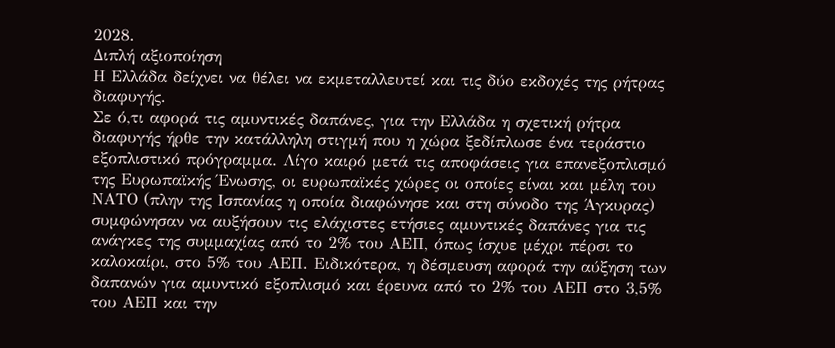2028.
Διπλή αξιοποίηση
Η Ελλάδα δείχνει να θέλει να εκμεταλλευτεί και τις δύο εκδοχές της ρήτρας διαφυγής.
Σε ό,τι αφορά τις αμυντικές δαπάνες, για την Ελλάδα η σχετική ρήτρα διαφυγής ήρθε την κατάλληλη στιγμή που η χώρα ξεδίπλωσε ένα τεράστιο εξοπλιστικό πρόγραμμα. Λίγο καιρό μετά τις αποφάσεις για επανεξοπλισμό της Ευρωπαϊκής Ένωσης, οι ευρωπαϊκές χώρες οι οποίες είναι και μέλη του ΝΑΤΟ (πλην της Ισπανίας η οποία διαφώνησε και στη σύνοδο της Άγκυρας) συμφώνησαν να αυξήσουν τις ελάχιστες ετήσιες αμυντικές δαπάνες για τις ανάγκες της συμμαχίας από το 2% του ΑΕΠ, όπως ίσχυε μέχρι πέρσι το καλοκαίρι, στο 5% του ΑΕΠ. Ειδικότερα, η δέσμευση αφορά την αύξηση των δαπανών για αμυντικό εξοπλισμό και έρευνα από το 2% του ΑΕΠ στο 3,5% του ΑΕΠ και την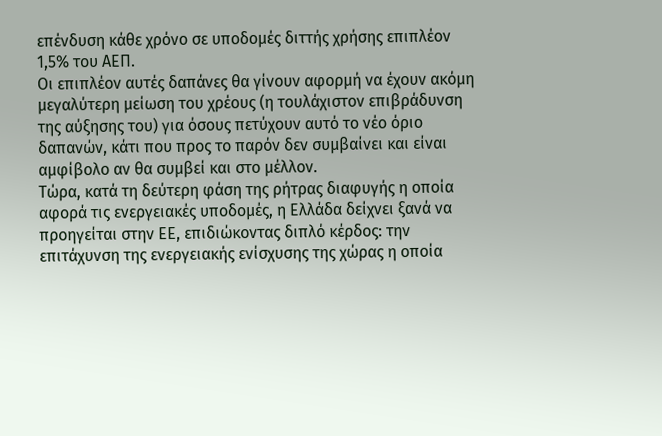επένδυση κάθε χρόνο σε υποδομές διττής χρήσης επιπλέον 1,5% του ΑΕΠ.
Οι επιπλέον αυτές δαπάνες θα γίνουν αφορμή να έχουν ακόμη μεγαλύτερη μείωση του χρέους (η τουλάχιστον επιβράδυνση της αύξησης του) για όσους πετύχουν αυτό το νέο όριο δαπανών, κάτι που προς το παρόν δεν συμβαίνει και είναι αμφίβολο αν θα συμβεί και στο μέλλον.
Τώρα, κατά τη δεύτερη φάση της ρήτρας διαφυγής η οποία αφορά τις ενεργειακές υποδομές, η Ελλάδα δείχνει ξανά να προηγείται στην ΕΕ, επιδιώκοντας διπλό κέρδος: την επιτάχυνση της ενεργειακής ενίσχυσης της χώρας η οποία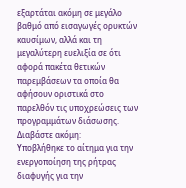εξαρτάται ακόμη σε μεγάλο βαθμό από εισαγωγές ορυκτών καυσίμων, αλλά και τη μεγαλύτερη ευελιξία σε ότι αφορά πακέτα θετικών παρεμβάσεων τα οποία θα αφήσουν οριστικά στο παρελθόν τις υποχρεώσεις των προγραμμάτων διάσωσης.
Διαβάστε ακόμη:
Υποβλήθηκε το αίτημα για την ενεργοποίηση της ρήτρας διαφυγής για την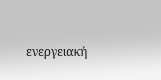ενεργειακή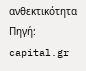ανθεκτικότητα
Πηγή: capital.gr